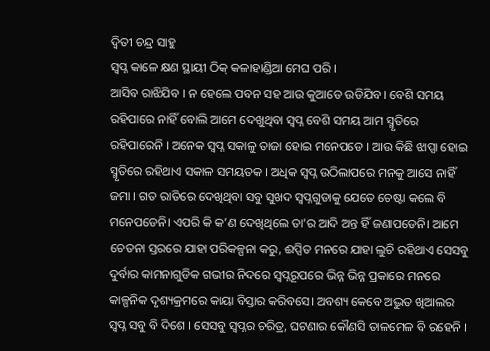ଦ୍ୱିତୀ ଚନ୍ଦ୍ର ସାହୁ
ସ୍ବପ୍ନ କାଳେ କ୍ଷଣ ସ୍ଥାୟୀ ଠିକ୍ କଳାହାଣ୍ଡିଆ ମେଘ ପରି ।
ଆସିବ ରାଝିଯିବ । ନ ହେଲେ ପବନ ସହ ଆଉ କୁଆଡେ ଉଡିଯିବ। ବେଶି ସମୟ ରହିପାରେ ନାହିଁ ବୋଲି ଆମେ ଦେଖୁଥିବା ସ୍ବପ୍ନ ବେଶି ସମୟ ଆମ ସ୍ମୃତିରେ ରହିପାରେନି । ଅନେକ ସ୍ବପ୍ନ ସକାଳୁ ତାଜା ହୋଇ ମନେପଡେ । ଆଉ କିଛି ଝାପ୍ସା ହୋଇ ସ୍ମୃତିରେ ରହିଥାଏ ସକାଳ ସମୟତକ । ଅଧିକ ସ୍ବପ୍ନ ଉଠିଲାପରେ ମନକୁ ଆସେ ନାହିଁ ଜମା । ଗତ ରାତିରେ ଦେଖିଥିବା ସବୁ ସୁଖଦ ସ୍ବପ୍ନଗୁଡାକୁ ଯେତେ ଚେଷ୍ଟା କଲେ ବି ମନେପଡେନି। ଏପରି କି କ’ଣ ଦେଖିଥିଲେ ତା’ର ଆଦି ଅନ୍ତ ହିଁ ଜଣାପଡେନି। ଆମେ ଚେତନା ସ୍ତରରେ ଯାହା ପରିକଳ୍ପନା କରୁ, ଈପ୍ସିତ ମନରେ ଯାହା ଲୁଚି ରହିଥାଏ ସେସବୁ ଦୁର୍ବାର କାମନାଗୁଡିକ ଗଭୀର ନିଦରେ ସ୍ବପ୍ନରୂପରେ ଭିନ୍ନ ଭିନ୍ନ ପ୍ରକାରେ ମନରେ କାଳ୍ପନିକ ଦୃଶ୍ୟକ୍ରମରେ କାୟା ବିସ୍ତାର କରିବସେ। ଅବଶ୍ୟ କେବେ ଅଦ୍ଭୁତ ଖିଆଲର ସ୍ବପ୍ନ ସବୁ ବି ଦିଶେ । ସେସବୁ ସ୍ବପ୍ନର ଚରିତ୍ର, ଘଟଣାର କୌଣସି ତାଳମେଳ ବି ରହେନି ।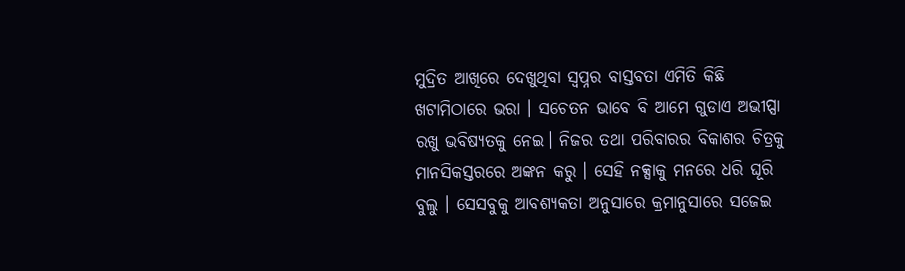ମୁଦ୍ରିତ ଆଖିରେ ଦେଖୁଥିବା ସ୍ବପ୍ନର ବାସ୍ତବତା ଏମିତି କିଛି ଖଟାମିଠାରେ ଭରା । ସଚେତନ ଭାବେ ବି ଆମେ ଗୁଡାଏ ଅଭୀପ୍ସା ରଖୁ ଭବିଷ୍ୟତକୁ ନେଇ। ନିଜର ତଥା ପରିବାରର ବିକାଶର ଚିତ୍ରକୁ ମାନସିକସ୍ତରରେ ଅଙ୍କନ କରୁ । ସେହି ନକ୍ସାକୁ ମନରେ ଧରି ଘୂରି ବୁଲୁ । ସେସବୁକୁ ଆବଶ୍ୟକତା ଅନୁସାରେ କ୍ରମାନୁସାରେ ସଜେଇ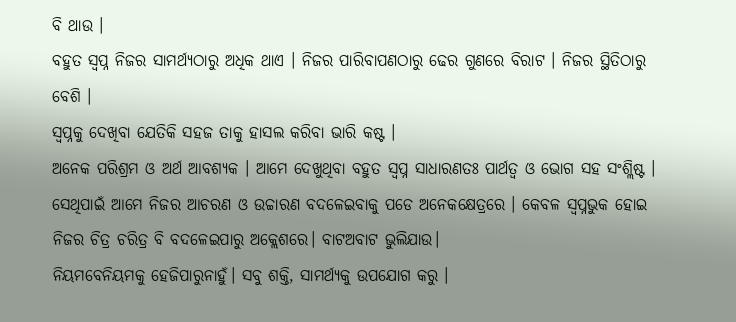ବି ଥାଉ ।
ବହୁତ ସ୍ବପ୍ନ ନିଜର ସାମର୍ଥ୍ୟଠାରୁ ଅଧିକ ଥାଏ । ନିଜର ପାରିବାପଣଠାରୁ ଢେର ଗୁଣରେ ବିରାଟ । ନିଜର ସ୍ଥିତିଠାରୁ ବେଶି ।
ସ୍ବପ୍ନକୁ ଦେଖିବା ଯେତିକି ସହଜ ତାକୁ ହାସଲ କରିବା ଭାରି କଷ୍ଟ ।
ଅନେକ ପରିଶ୍ରମ ଓ ଅର୍ଥ ଆବଶ୍ୟକ । ଆମେ ଦେଖୁଥିବା ବହୁତ ସ୍ବପ୍ନ ସାଧାରଣତଃ ପାର୍ଥତ୍ବ ଓ ଭୋଗ ସହ ସଂଶ୍ଲିଷ୍ଟ । ସେଥିପାଇଁ ଆମେ ନିଜର ଆଚରଣ ଓ ଉଚ୍ଚାରଣ ବଦଳେଇବାକୁ ପଡେ ଅନେକକ୍ଷେତ୍ରରେ । କେବଳ ସ୍ବପ୍ନଭୁକ ହୋଇ ନିଜର ଚିତ୍ର ଚରିତ୍ର ବି ବଦଳେଇପାରୁ ଅକ୍ଲେଶରେ। ବାଟଅବାଟ ଭୁଲିଯାଉ।
ନିୟମବେନିୟମକୁ ହେଜିପାରୁନାହୁଁ। ସବୁ ଶକ୍ତି, ସାମର୍ଥ୍ୟକୁ ଉପଯୋଗ କରୁ ।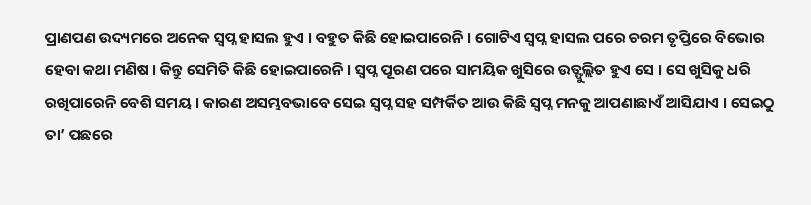ପ୍ରାଣପଣ ଉଦ୍ୟମରେ ଅନେକ ସ୍ବପ୍ନ ହାସଲ ହୁଏ । ବହୁତ କିଛି ହୋଇପାରେନି । ଗୋଟିଏ ସ୍ବପ୍ନ ହାସଲ ପରେ ଚରମ ତୃପ୍ତିରେ ବିଭୋର ହେବା କଥା ମଣିଷ । କିନ୍ତୁ ସେମିତି କିଛି ହୋଇପାରେନି । ସ୍ବପ୍ନ ପୂରଣ ପରେ ସାମୟିକ ଖୁସିରେ ଉତ୍ଫୁଲ୍ଲିତ ହୁଏ ସେ । ସେ ଖୁସିକୁ ଧରି ରଖିପାରେନି ବେଶି ସମୟ । କାରଣ ଅସମ୍ଭବଭାବେ ସେଇ ସ୍ବପ୍ନ ସହ ସମ୍ପର୍କିତ ଆଉ କିଛି ସ୍ବପ୍ନ ମନକୁ ଆପଣାଛାଏଁ ଆସିଯାଏ । ସେଇଠୁ ତା’ ପଛରେ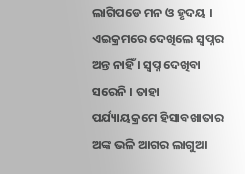ଲାଗିପଡେ ମନ ଓ ହୃଦୟ । ଏଇକ୍ରମରେ ଦେଖିଲେ ସ୍ବପ୍ନର ଅନ୍ତ ନାହିଁ । ସ୍ବପ୍ନ ଦେଖିବା ସରେନି । ତାହା ପର୍ଯ୍ୟାୟକ୍ରମେ ହିସାବଖାତାର ଅଙ୍କ ଭଳି ଆଗର ଲାଗୁଆ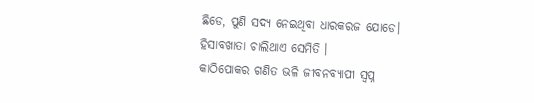ଛିଡେ, ପୁଣି ସଦ୍ୟ ନେଇଥିବା ଧାରକରଜ ଯୋଡେ। ହିସାବଖାତା ଚାଲିଥାଏ ସେମିତି ।
କାଠିପୋକର ଗଣିତ ଭଳି ଜୀବନବ୍ୟାପୀ ସ୍ବପ୍ନ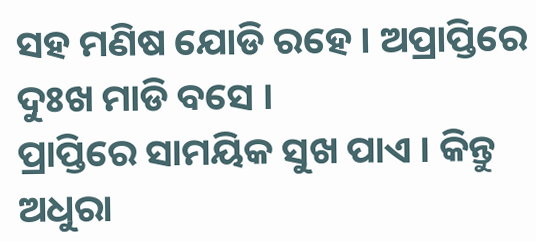ସହ ମଣିଷ ଯୋଡି ରହେ। ଅପ୍ରାପ୍ତିରେ ଦୁଃଖ ମାଡି ବସେ ।
ପ୍ରାପ୍ତିରେ ସାମୟିକ ସୁଖ ପାଏ । କିନ୍ତୁ ଅଧୁରା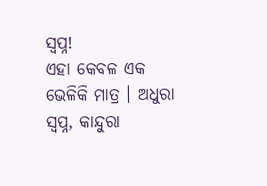ସ୍ବପ୍ନ!
ଏହା କେବଳ ଏକ ଭେଳିକି ମାତ୍ର । ଅଧୁରା ସ୍ବପ୍ନ, କାନ୍ଦୁରା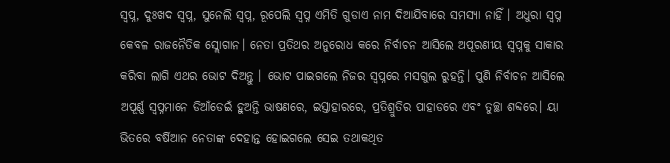ସ୍ବପ୍ନ, ଦୁଃଖଦ ସ୍ବପ୍ନ, ସୁନେଲି ସ୍ବପ୍ନ, ରୂପେଲି ସ୍ବପ୍ନ ଏମିତି ଗୁଡାଏ ନାମ ଦିଆଯିବାରେ ସମସ୍ୟା ନାହିଁ । ଅଧୁରା ସ୍ବପ୍ନ କେବଳ ରାଜନୈତିକ ସ୍ଲୋଗାନ। ନେତା ପ୍ରତିଥର ଅନୁରୋଧ କରେ ନିର୍ବାଚନ ଆସିଲେ ଅପୂରଣୀୟ ସ୍ବପ୍ନକୁ ସାକାର କରିବା ଲାଗି ଏଥର ଭୋଟ ଦିଅନ୍ତୁ । ଭୋଟ ପାଇଗଲେ ନିଜର ସ୍ବପ୍ନରେ ମସଗୁଲ ରୁହନ୍ତି। ପୁଣି ନିର୍ବାଚନ ଆସିଲେ ଅପୂର୍ଣ୍ଣ ସ୍ବପ୍ନମାନେ ଡିଆଁଡେଇଁ ହୁଅନ୍ତି ଭାଷଣରେ, ଇସ୍ତାହାରରେ, ପ୍ରତିଶ୍ରୁତିର ପାହାଡରେ ଏବଂ ତୁଚ୍ଛା ଶବ୍ଦରେ। ୟା ଭିତରେ ବର୍ଷିଆନ ନେତାଙ୍କ ଦେହାନ୍ତ ହୋଇଗଲେ ସେଇ ତଥାକଥିତ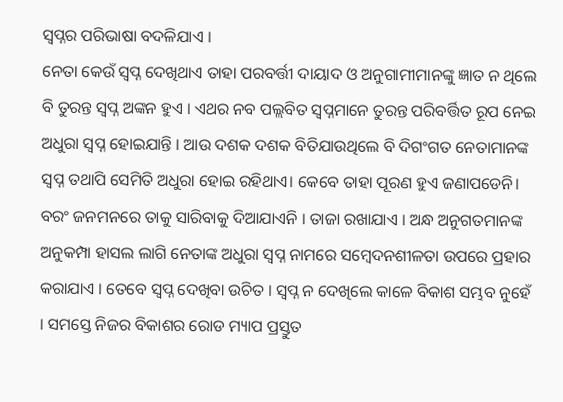ସ୍ବପ୍ନର ପରିଭାଷା ବଦଳିଯାଏ ।
ନେତା କେଉଁ ସ୍ବପ୍ନ ଦେଖିଥାଏ ତାହା ପରବର୍ତ୍ତୀ ଦାୟାଦ ଓ ଅନୁଗାମୀମାନଙ୍କୁ ଜ୍ଞାତ ନ ଥିଲେ ବି ତୁରନ୍ତ ସ୍ବପ୍ନ ଅଙ୍କନ ହୁଏ । ଏଥର ନବ ପଲ୍ଲବିତ ସ୍ବପ୍ନମାନେ ତୁରନ୍ତ ପରିବର୍ତ୍ତିତ ରୂପ ନେଇ ଅଧୁରା ସ୍ବପ୍ନ ହୋଇଯାନ୍ତି । ଆଉ ଦଶକ ଦଶକ ବିତିଯାଉଥିଲେ ବି ଦିଗଂଗତ ନେତାମାନଙ୍କ ସ୍ବପ୍ନ ତଥାପି ସେମିତି ଅଧୁରା ହୋଇ ରହିଥାଏ। କେବେ ତାହା ପୂରଣ ହୁଏ ଜଣାପଡେନି। ବରଂ ଜନମନରେ ତାକୁ ସାରିବାକୁ ଦିଆଯାଏନି । ତାଜା ରଖାଯାଏ । ଅନ୍ଧ ଅନୁଗତମାନଙ୍କ ଅନୁକମ୍ପା ହାସଲ ଲାଗି ନେତାଙ୍କ ଅଧୁରା ସ୍ବପ୍ନ ନାମରେ ସମ୍ବେଦନଶୀଳତା ଉପରେ ପ୍ରହାର କରାଯାଏ । ତେବେ ସ୍ବପ୍ନ ଦେଖିବା ଉଚିତ । ସ୍ବପ୍ନ ନ ଦେଖିଲେ କାଳେ ବିକାଶ ସମ୍ଭବ ନୁହେଁ । ସମସ୍ତେ ନିଜର ବିକାଶର ରୋଡ ମ୍ୟାପ ପ୍ରସ୍ତୁତ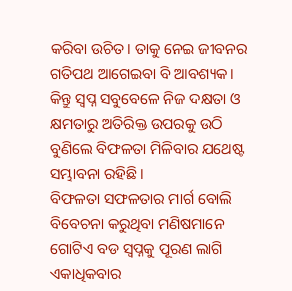କରିବା ଉଚିତ। ତାକୁ ନେଇ ଜୀବନର ଗତିପଥ ଆଗେଇବା ବି ଆବଶ୍ୟକ। କିନ୍ତୁ ସ୍ବପ୍ନ ସବୁବେଳେ ନିଜ ଦକ୍ଷତା ଓ କ୍ଷମତାରୁ ଅତିରିକ୍ତ ଉପରକୁ ଉଠି ବୁଣିଲେ ବିଫଳତା ମିଳିବାର ଯଥେଷ୍ଟ ସମ୍ଭାବନା ରହିଛି ।
ବିଫଳତା ସଫଳତାର ମାର୍ଗ ବୋଲି ବିବେଚନା କରୁଥିବା ମଣିଷମାନେ ଗୋଟିଏ ବଡ ସ୍ବପ୍ନକୁ ପୂରଣ ଲାଗି ଏକାଧିକବାର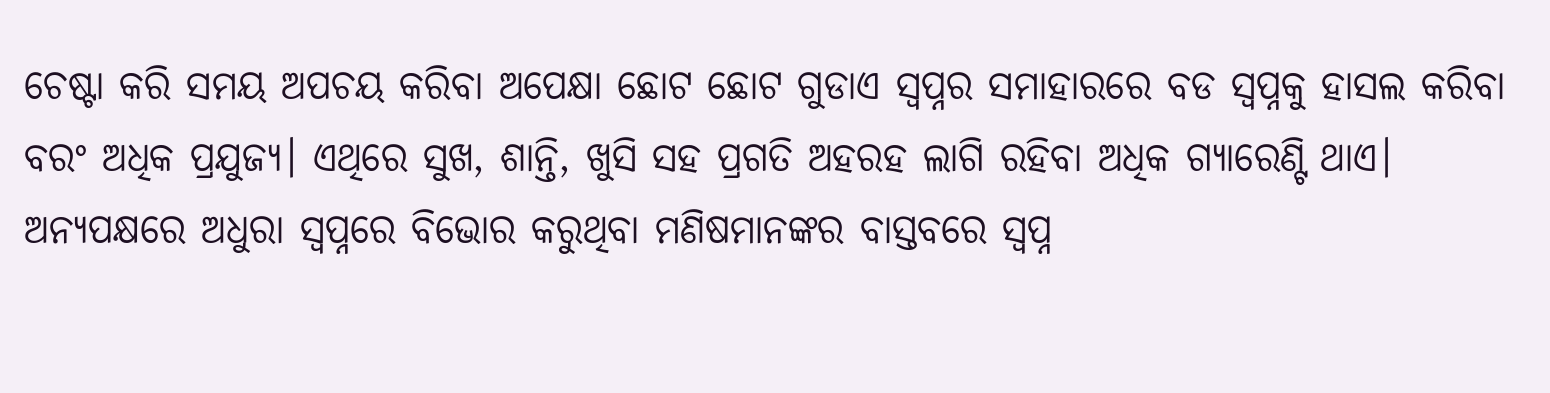ଚେଷ୍ଟା କରି ସମୟ ଅପଚୟ କରିବା ଅପେକ୍ଷା ଛୋଟ ଛୋଟ ଗୁଡାଏ ସ୍ବପ୍ନର ସମାହାରରେ ବଡ ସ୍ବପ୍ନକୁ ହାସଲ କରିବା ବରଂ ଅଧିକ ପ୍ରଯୁଜ୍ୟ। ଏଥିରେ ସୁଖ, ଶାନ୍ତି, ଖୁସି ସହ ପ୍ରଗତି ଅହରହ ଲାଗି ରହିବା ଅଧିକ ଗ୍ୟାରେଣ୍ଟି ଥାଏ। ଅନ୍ୟପକ୍ଷରେ ଅଧୁରା ସ୍ବପ୍ନରେ ବିଭୋର କରୁଥିବା ମଣିଷମାନଙ୍କର ବାସ୍ତବରେ ସ୍ବପ୍ନ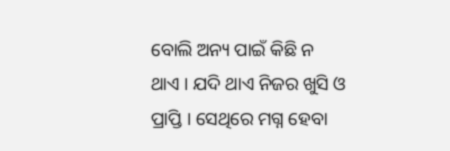ବୋଲି ଅନ୍ୟ ପାଇଁ କିଛି ନ ଥାଏ । ଯଦି ଥାଏ ନିଜର ଖୁସି ଓ ପ୍ରାପ୍ତି । ସେଥିରେ ମଗ୍ନ ହେବା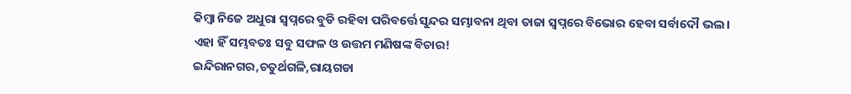କିମ୍ବା ନିଜେ ଅଧୁରା ସ୍ବପ୍ନରେ ବୁଡି ରହିବା ପରିବର୍ତ୍ତେ ସୁନ୍ଦର ସମ୍ଭାବନା ଥିବା ତାଜା ସ୍ବପ୍ନରେ ବିଭୋର ହେବା ସର୍ବାଦୌ ଭଲ ।
ଏହା ହିଁ ସମ୍ଭବତଃ ସବୁ ସଫଳ ଓ ଉତ୍ତମ ମଣିଷଙ୍କ ବିଚାର!
ଇନ୍ଦିରାନଗର,ଚତୁର୍ଥଗଳି,ରାୟଗଡା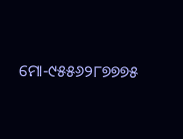ମୋ-୯୫୫୬୨୮୭୭୭୫